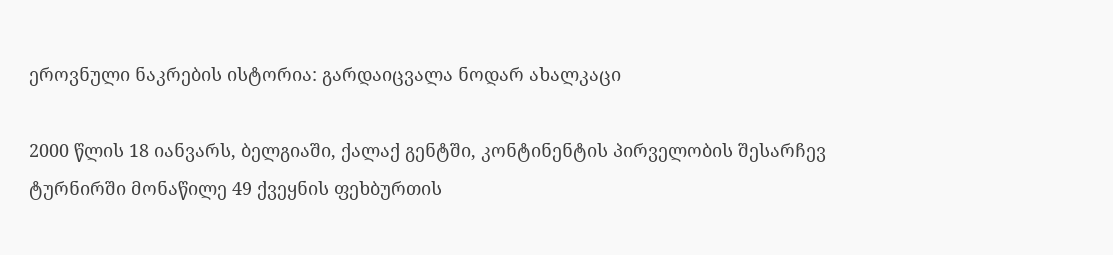ეროვნული ნაკრების ისტორია: გარდაიცვალა ნოდარ ახალკაცი

2000 წლის 18 იანვარს, ბელგიაში, ქალაქ გენტში, კონტინენტის პირველობის შესარჩევ ტურნირში მონაწილე 49 ქვეყნის ფეხბურთის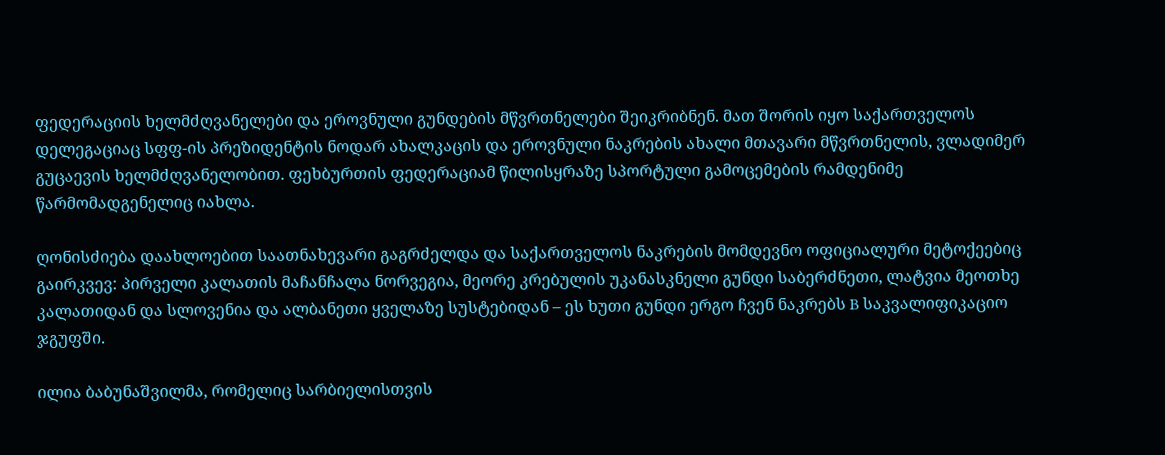ფედერაციის ხელმძღვანელები და ეროვნული გუნდების მწვრთნელები შეიკრიბნენ. მათ შორის იყო საქართველოს დელეგაციაც სფფ-ის პრეზიდენტის ნოდარ ახალკაცის და ეროვნული ნაკრების ახალი მთავარი მწვრთნელის, ვლადიმერ გუცაევის ხელმძღვანელობით. ფეხბურთის ფედერაციამ წილისყრაზე სპორტული გამოცემების რამდენიმე წარმომადგენელიც იახლა.

ღონისძიება დაახლოებით საათნახევარი გაგრძელდა და საქართველოს ნაკრების მომდევნო ოფიციალური მეტოქეებიც გაირკვევ: პირველი კალათის მაჩანჩალა ნორვეგია, მეორე კრებულის უკანასკნელი გუნდი საბერძნეთი, ლატვია მეოთხე კალათიდან და სლოვენია და ალბანეთი ყველაზე სუსტებიდან – ეს ხუთი გუნდი ერგო ჩვენ ნაკრებს B საკვალიფიკაციო ჯგუფში.

ილია ბაბუნაშვილმა, რომელიც სარბიელისთვის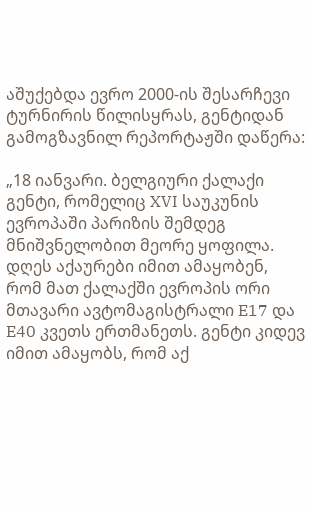აშუქებდა ევრო 2000-ის შესარჩევი ტურნირის წილისყრას, გენტიდან გამოგზავნილ რეპორტაჟში დაწერა:

„18 იანვარი. ბელგიური ქალაქი გენტი, რომელიც XVI საუკუნის ევროპაში პარიზის შემდეგ მნიშვნელობით მეორე ყოფილა. დღეს აქაურები იმით ამაყობენ, რომ მათ ქალაქში ევროპის ორი მთავარი ავტომაგისტრალი E17 და E40 კვეთს ერთმანეთს. გენტი კიდევ იმით ამაყობს, რომ აქ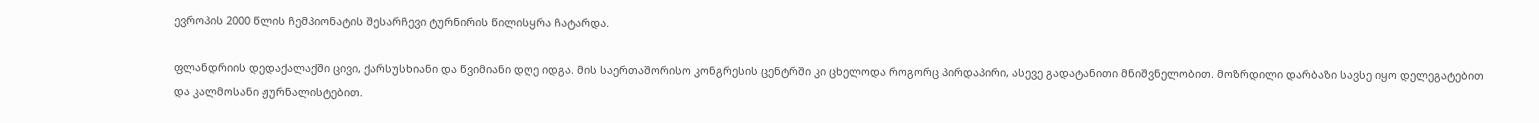ევროპის 2000 წლის ჩემპიონატის შესარჩევი ტურნირის წილისყრა ჩატარდა.

ფლანდრიის დედაქალაქში ცივი, ქარსუსხიანი და წვიმიანი დღე იდგა. მის საერთაშორისო კონგრესის ცენტრში კი ცხელოდა როგორც პირდაპირი, ასევე გადატანითი მნიშვნელობით. მოზრდილი დარბაზი სავსე იყო დელეგატებით და კალმოსანი ჟურნალისტებით.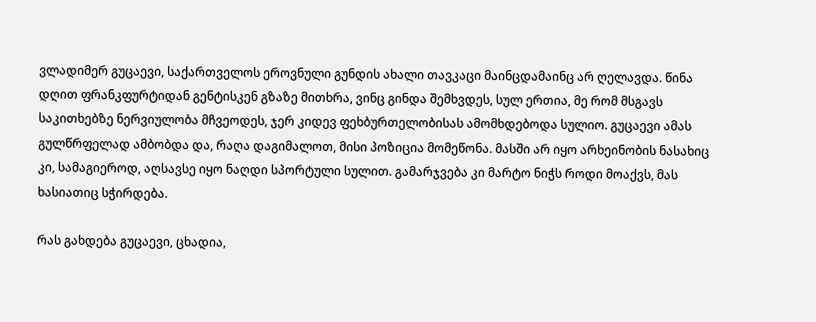ვლადიმერ გუცაევი, საქართველოს ეროვნული გუნდის ახალი თავკაცი მაინცდამაინც არ ღელავდა. წინა დღით ფრანკფურტიდან გენტისკენ გზაზე მითხრა, ვინც გინდა შემხვდეს, სულ ერთია, მე რომ მსგავს საკითხებზე ნერვიულობა მჩვეოდეს, ჯერ კიდევ ფეხბურთელობისას ამომხდებოდა სულიო. გუცაევი ამას გულწრფელად ამბობდა და, რაღა დაგიმალოთ, მისი პოზიცია მომეწონა. მასში არ იყო არხეინობის ნასახიც კი, სამაგიეროდ, აღსავსე იყო ნაღდი სპორტული სულით. გამარჯვება კი მარტო ნიჭს როდი მოაქვს, მას ხასიათიც სჭირდება.

რას გახდება გუცაევი, ცხადია,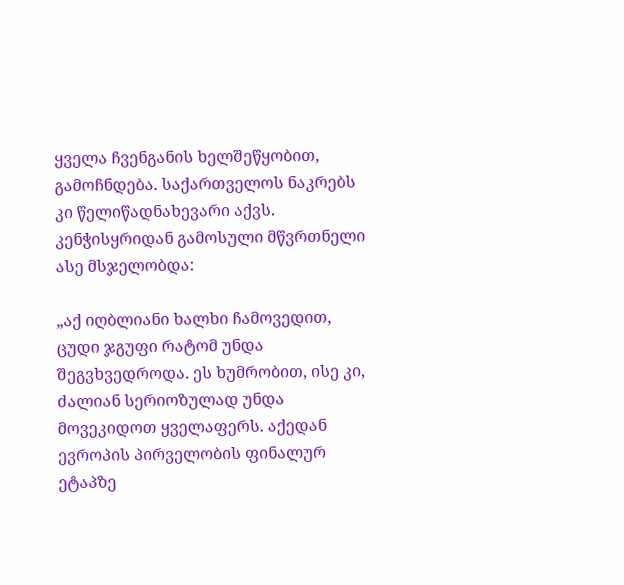ყველა ჩვენგანის ხელშეწყობით, გამოჩნდება. საქართველოს ნაკრებს კი წელიწადნახევარი აქვს. კენჭისყრიდან გამოსული მწვრთნელი ასე მსჯელობდა:

„აქ იღბლიანი ხალხი ჩამოვედით, ცუდი ჯგუფი რატომ უნდა შეგვხვედროდა. ეს ხუმრობით, ისე კი, ძალიან სერიოზულად უნდა მოვეკიდოთ ყველაფერს. აქედან ევროპის პირველობის ფინალურ ეტაპზე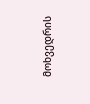მოხვედრის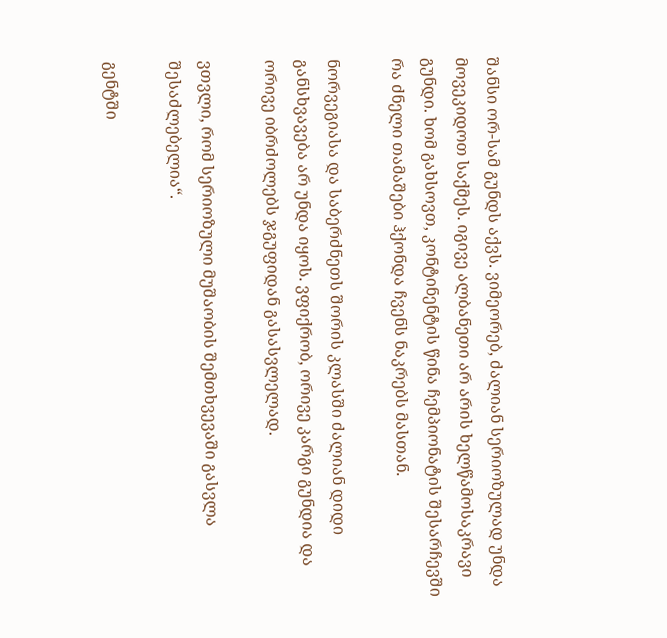შანსი ორ-სამ გუნდს აქვს. ვიმეორებ, ძალიან სერიოზულად უნდა მოვეკიდოთ საქმეს. იგივე ალბანეთი არ არის ხელწამოსაკრავი გუნდი. ხომ გახსოვთ, კონტინენტის წინა ჩემპიონატის შესარჩევში რა ძნელი თამაშები ჰქონდა ჩვენს ნაკრებს მასთან.

ნორვეგიასა და საბერძნეთს შორის კლასში ძალიან დიდი განსხვავება არ უნდა იყოს. ვფიქრობ, ორივე კარგი გუნდია და ორივე იბრძოლებს ჯგუფიდან გასასვლელად.

ვთვლი, რომ სერიოზული მუშაობის შემთხვევაში გასვლა შესაძლებელია“.

გენტში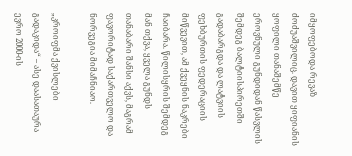იმყოფებოდა რევაზ ძოძუაშვილიც. დავით ყიფიანის ყოფილი თანაშემწე ეროვნული გუნდიდან წასვლის შემდეგ ბალტიისპირეთში გადაბარგდა და ლატვიის ფეხბურთის ფედერაციის მიწვევით, ამ ქვეყნის ნაკრები ჩაიბარა. წილისყრის შემდეგ მან თქვა, ყველა გუნდს თანაბარი შანსი აქვს, მაგრამ ფავორიტად საქართველო და ნორვეგია მიმაჩნიაო.

„კროიფმა ქვისლები გადაკიდა“ – ასე დაასათაურა ევრო 2000-ის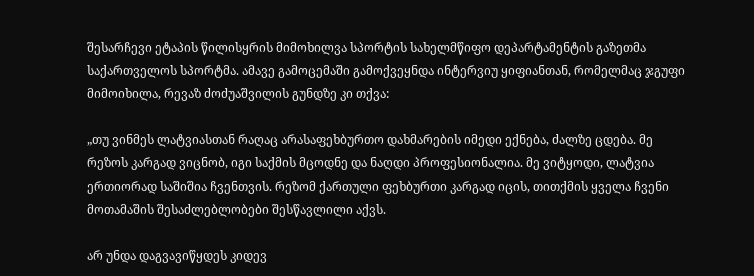შესარჩევი ეტაპის წილისყრის მიმოხილვა სპორტის სახელმწიფო დეპარტამენტის გაზეთმა საქართველოს სპორტმა. ამავე გამოცემაში გამოქვეყნდა ინტერვიუ ყიფიანთან, რომელმაც ჯგუფი მიმოიხილა, რევაზ ძოძუაშვილის გუნდზე კი თქვა:

„თუ ვინმეს ლატვიასთან რაღაც არასაფეხბურთო დახმარების იმედი ექნება, ძალზე ცდება. მე რეზოს კარგად ვიცნობ, იგი საქმის მცოდნე და ნაღდი პროფესიონალია. მე ვიტყოდი, ლატვია ერთიორად საშიშია ჩვენთვის. რეზომ ქართული ფეხბურთი კარგად იცის, თითქმის ყველა ჩვენი მოთამაშის შესაძლებლობები შესწავლილი აქვს.

არ უნდა დაგვავიწყდეს კიდევ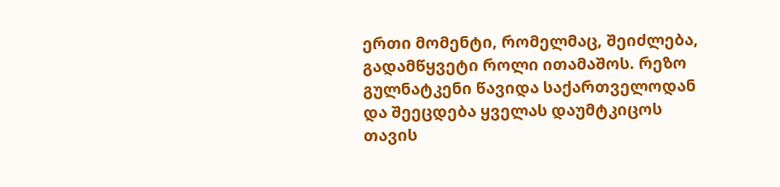ერთი მომენტი, რომელმაც, შეიძლება, გადამწყვეტი როლი ითამაშოს. რეზო გულნატკენი წავიდა საქართველოდან და შეეცდება ყველას დაუმტკიცოს თავის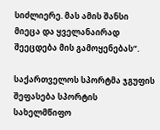სიძლიერე. მას ამის შანსი მიეცა და ყველანაირად შეეცდება მის გამოყენებას“.

საქართველოს სპორტმა ჯგუფის შეფასება სპორტის სახელმწიფო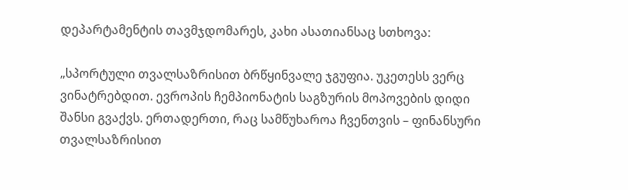დეპარტამენტის თავმჯდომარეს, კახი ასათიანსაც სთხოვა:

„სპორტული თვალსაზრისით ბრწყინვალე ჯგუფია. უკეთესს ვერც ვინატრებდით. ევროპის ჩემპიონატის საგზურის მოპოვების დიდი შანსი გვაქვს. ერთადერთი, რაც სამწუხაროა ჩვენთვის – ფინანსური თვალსაზრისით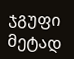ჯგუფი მეტად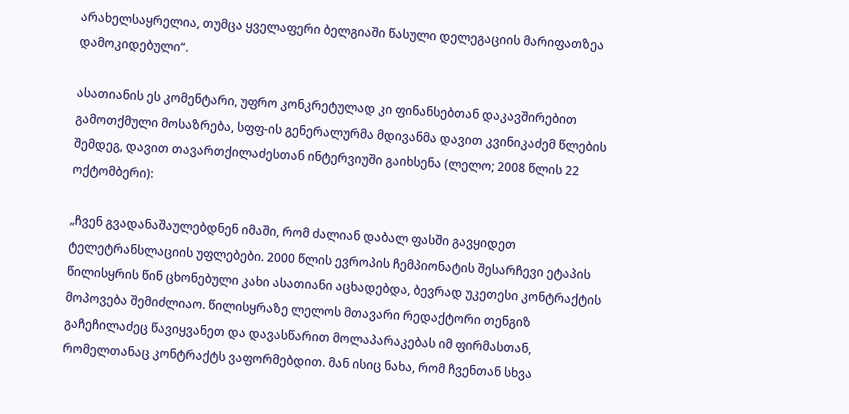არახელსაყრელია, თუმცა ყველაფერი ბელგიაში წასული დელეგაციის მარიფათზეა დამოკიდებული“.

ასათიანის ეს კომენტარი, უფრო კონკრეტულად კი ფინანსებთან დაკავშირებით გამოთქმული მოსაზრება, სფფ-ის გენერალურმა მდივანმა დავით კვინიკაძემ წლების შემდეგ, დავით თავართქილაძესთან ინტერვიუში გაიხსენა (ლელო; 2008 წლის 22 ოქტომბერი):

„ჩვენ გვადანაშაულებდნენ იმაში, რომ ძალიან დაბალ ფასში გავყიდეთ ტელეტრანსლაციის უფლებები. 2000 წლის ევროპის ჩემპიონატის შესარჩევი ეტაპის წილისყრის წინ ცხონებული კახი ასათიანი აცხადებდა, ბევრად უკეთესი კონტრაქტის მოპოვება შემიძლიაო. წილისყრაზე ლელოს მთავარი რედაქტორი თენგიზ გაჩეჩილაძეც წავიყვანეთ და დავასწარით მოლაპარაკებას იმ ფირმასთან, რომელთანაც კონტრაქტს ვაფორმებდით. მან ისიც ნახა, რომ ჩვენთან სხვა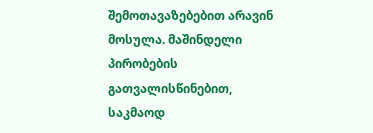შემოთავაზებებით არავინ მოსულა. მაშინდელი პირობების გათვალისწინებით, საკმაოდ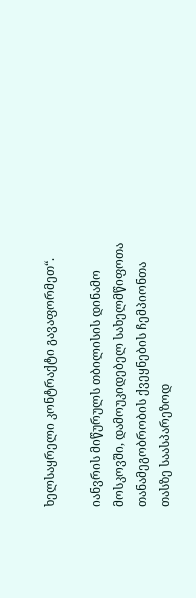ხელსაყრელი კონტრაქტი გავაფორმეთ“.

იანვრის მიწურულს თბილისის დინამო მოსკოვში, დამოუკიდებელ სახელმწიფოთა თანამეგობრობის ქვეყნების ჩემპიონთა თასზე საასპარეზოდ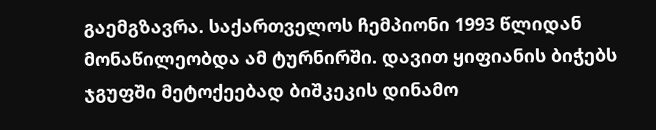გაემგზავრა. საქართველოს ჩემპიონი 1993 წლიდან მონაწილეობდა ამ ტურნირში. დავით ყიფიანის ბიჭებს ჯგუფში მეტოქეებად ბიშკეკის დინამო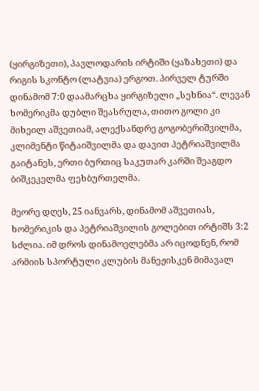(ყირგიზეთი), პავლოდარის ირტიში (ყაზახეთი) და რიგის სკონტო (ლატვია) ერგოთ. პირველ ტურში დინამომ 7:0 დაამარცხა ყირგიზელი „სეხნია“. ლევან ხომერიკმა დუბლი შეასრულა, თითო გოლი კი მიხეილ აშვეთიამ, ალექსანდრე გოგობერიშვილმა, კლიმენტი წიტაიშვილმა და დავით პეტრიაშვილმა გაიტანეს, ერთი ბურთიც საკუთარ კარში შეაგდო ბიშკეკელმა ფეხბურთელმა.

მეორე დღეს, 25 იანვარს, დინამომ აშვეთიას, ხომერიკის და პეტრიაშვილის გოლებით ირტიშს 3:2 სძლია. იმ დროს დინამოელებმა არ იცოდნენ, რომ არმიის სპორტული კლუბის მანეჟისკენ მიმავალ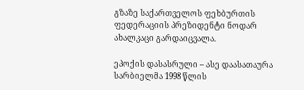გზაზე საქართველოს ფეხბურთის ფედერაციის პრეზიდენტი ნოდარ ახალკაცი გარდაიცვალა.

ეპოქის დასასრული – ასე დაასათაურა სარბიელმა 1998 წლის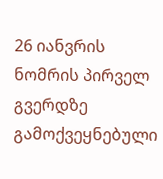26 იანვრის ნომრის პირველ გვერდზე გამოქვეყნებული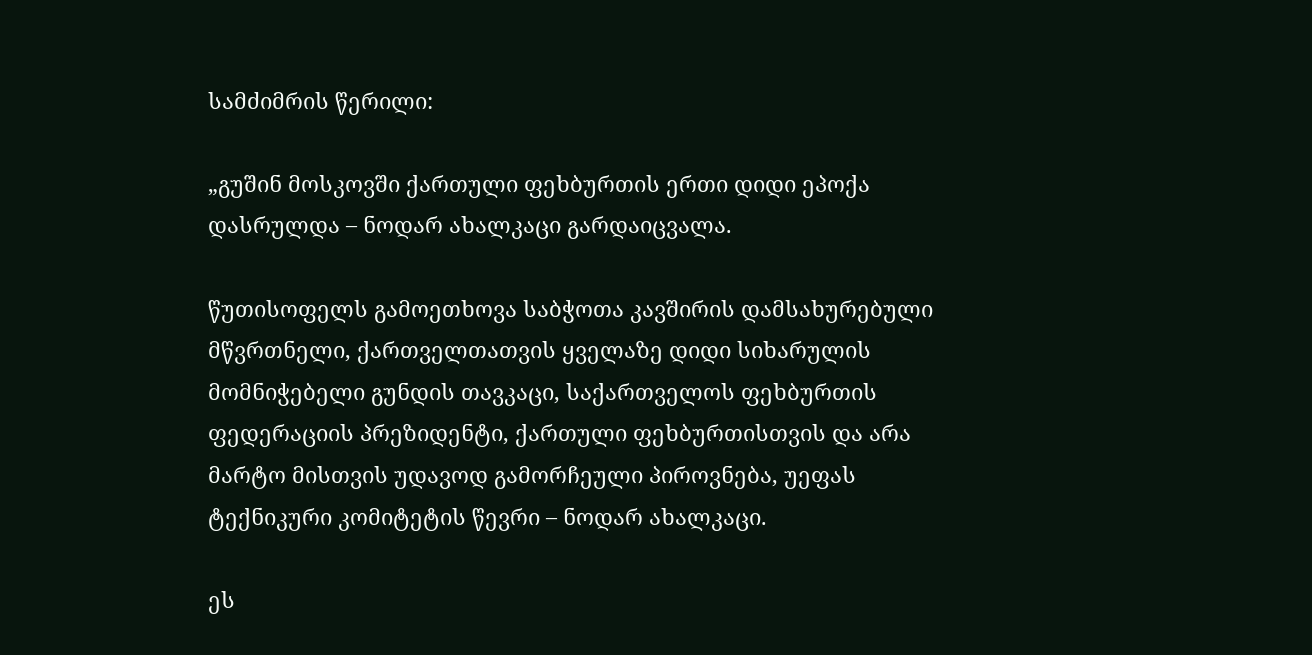სამძიმრის წერილი:

„გუშინ მოსკოვში ქართული ფეხბურთის ერთი დიდი ეპოქა დასრულდა – ნოდარ ახალკაცი გარდაიცვალა.

წუთისოფელს გამოეთხოვა საბჭოთა კავშირის დამსახურებული მწვრთნელი, ქართველთათვის ყველაზე დიდი სიხარულის მომნიჭებელი გუნდის თავკაცი, საქართველოს ფეხბურთის ფედერაციის პრეზიდენტი, ქართული ფეხბურთისთვის და არა მარტო მისთვის უდავოდ გამორჩეული პიროვნება, უეფას ტექნიკური კომიტეტის წევრი – ნოდარ ახალკაცი.

ეს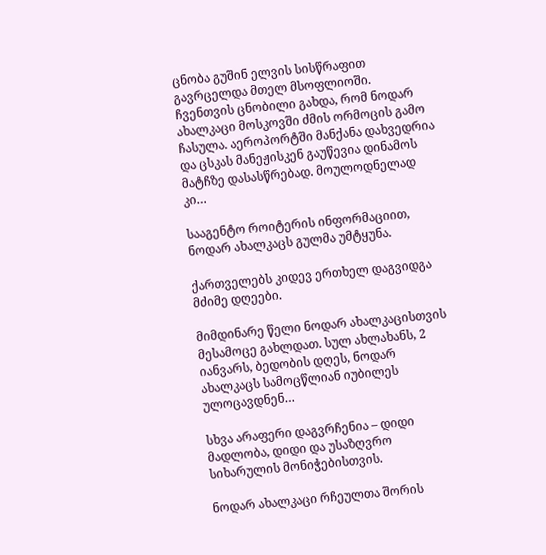ცნობა გუშინ ელვის სისწრაფით გავრცელდა მთელ მსოფლიოში. ჩვენთვის ცნობილი გახდა, რომ ნოდარ ახალკაცი მოსკოვში ძმის ორმოცის გამო ჩასულა. აეროპორტში მანქანა დახვედრია და ცსკას მანეჟისკენ გაუწევია დინამოს მატჩზე დასასწრებად. მოულოდნელად კი…

სააგენტო როიტერის ინფორმაციით, ნოდარ ახალკაცს გულმა უმტყუნა.

ქართველებს კიდევ ერთხელ დაგვიდგა მძიმე დღეები.

მიმდინარე წელი ნოდარ ახალკაცისთვის მესამოცე გახლდათ. სულ ახლახანს, 2 იანვარს, ბედობის დღეს, ნოდარ ახალკაცს სამოცწლიან იუბილეს ულოცავდნენ…

სხვა არაფერი დაგვრჩენია – დიდი მადლობა, დიდი და უსაზღვრო სიხარულის მონიჭებისთვის.

ნოდარ ახალკაცი რჩეულთა შორის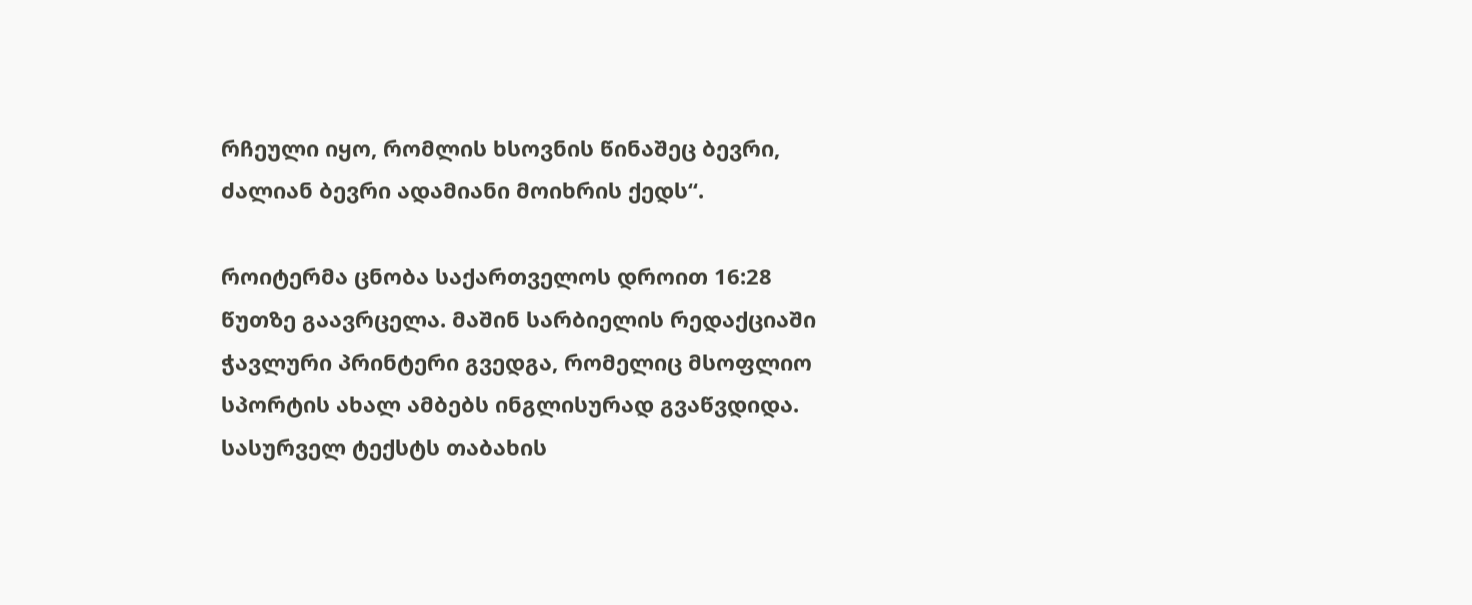რჩეული იყო, რომლის ხსოვნის წინაშეც ბევრი, ძალიან ბევრი ადამიანი მოიხრის ქედს“.

როიტერმა ცნობა საქართველოს დროით 16:28 წუთზე გაავრცელა. მაშინ სარბიელის რედაქციაში ჭავლური პრინტერი გვედგა, რომელიც მსოფლიო სპორტის ახალ ამბებს ინგლისურად გვაწვდიდა. სასურველ ტექსტს თაბახის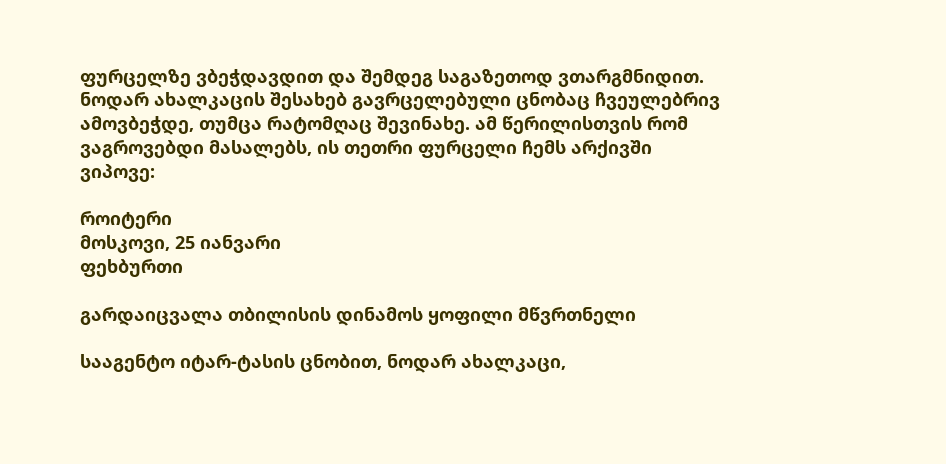ფურცელზე ვბეჭდავდით და შემდეგ საგაზეთოდ ვთარგმნიდით. ნოდარ ახალკაცის შესახებ გავრცელებული ცნობაც ჩვეულებრივ ამოვბეჭდე, თუმცა რატომღაც შევინახე. ამ წერილისთვის რომ ვაგროვებდი მასალებს, ის თეთრი ფურცელი ჩემს არქივში ვიპოვე:

როიტერი
მოსკოვი, 25 იანვარი
ფეხბურთი

გარდაიცვალა თბილისის დინამოს ყოფილი მწვრთნელი

სააგენტო იტარ-ტასის ცნობით, ნოდარ ახალკაცი,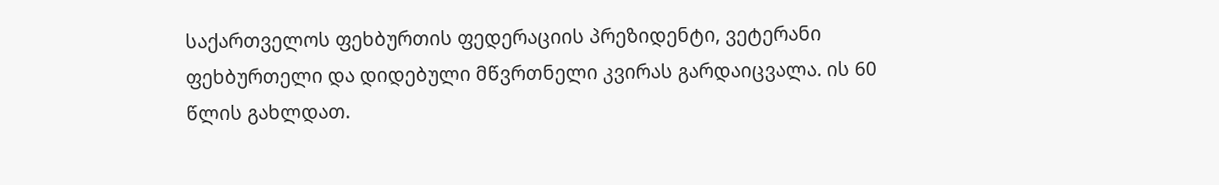საქართველოს ფეხბურთის ფედერაციის პრეზიდენტი, ვეტერანი ფეხბურთელი და დიდებული მწვრთნელი კვირას გარდაიცვალა. ის 60 წლის გახლდათ.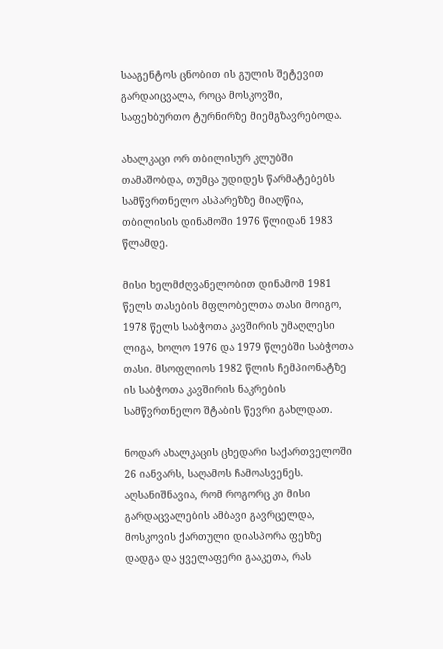სააგენტოს ცნობით ის გულის შეტევით გარდაიცვალა, როცა მოსკოვში, საფეხბურთო ტურნირზე მიემგზავრებოდა.

ახალკაცი ორ თბილისურ კლუბში თამაშობდა, თუმცა უდიდეს წარმატებებს სამწვრთნელო ასპარეზზე მიაღწია, თბილისის დინამოში 1976 წლიდან 1983 წლამდე.

მისი ხელმძღვანელობით დინამომ 1981 წელს თასების მფლობელთა თასი მოიგო, 1978 წელს საბჭოთა კავშირის უმაღლესი ლიგა, ხოლო 1976 და 1979 წლებში საბჭოთა თასი. მსოფლიოს 1982 წლის ჩემპიონატზე ის საბჭოთა კავშირის ნაკრების სამწვრთნელო შტაბის წევრი გახლდათ.

ნოდარ ახალკაცის ცხედარი საქართველოში 26 იანვარს, საღამოს ჩამოასვენეს. აღსანიშნავია, რომ როგორც კი მისი გარდაცვალების ამბავი გავრცელდა, მოსკოვის ქართული დიასპორა ფეხზე დადგა და ყველაფერი გააკეთა, რას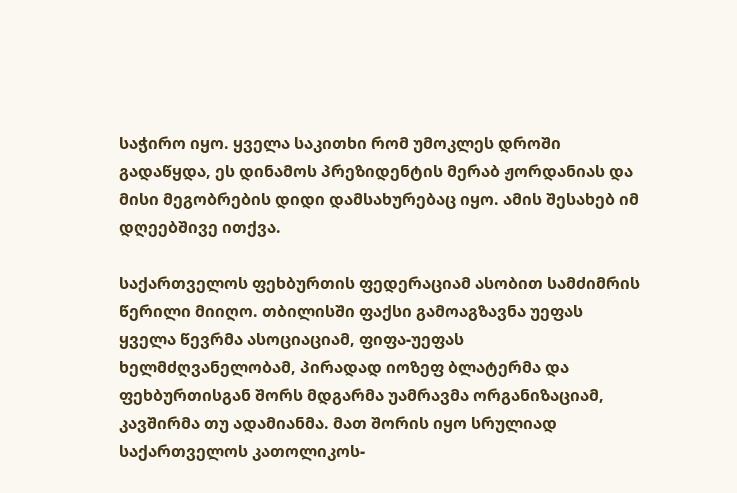საჭირო იყო. ყველა საკითხი რომ უმოკლეს დროში გადაწყდა, ეს დინამოს პრეზიდენტის მერაბ ჟორდანიას და მისი მეგობრების დიდი დამსახურებაც იყო. ამის შესახებ იმ დღეებშივე ითქვა.

საქართველოს ფეხბურთის ფედერაციამ ასობით სამძიმრის წერილი მიიღო. თბილისში ფაქსი გამოაგზავნა უეფას ყველა წევრმა ასოციაციამ, ფიფა-უეფას ხელმძღვანელობამ, პირადად იოზეფ ბლატერმა და ფეხბურთისგან შორს მდგარმა უამრავმა ორგანიზაციამ, კავშირმა თუ ადამიანმა. მათ შორის იყო სრულიად საქართველოს კათოლიკოს-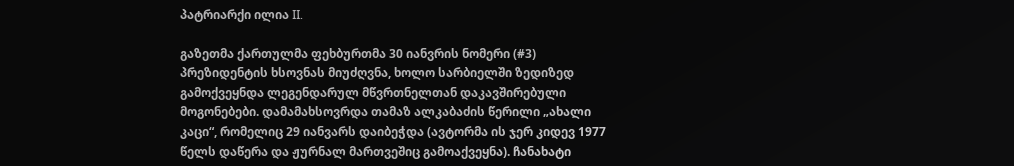პატრიარქი ილია II.

გაზეთმა ქართულმა ფეხბურთმა 30 იანვრის ნომერი (#3) პრეზიდენტის ხსოვნას მიუძღვნა, ხოლო სარბიელში ზედიზედ გამოქვეყნდა ლეგენდარულ მწვრთნელთან დაკავშირებული მოგონებები. დამამახსოვრდა თამაზ ალკაბაძის წერილი „ახალი კაცი“, რომელიც 29 იანვარს დაიბეჭდა (ავტორმა ის ჯერ კიდევ 1977 წელს დაწერა და ჟურნალ მართვეშიც გამოაქვეყნა). ჩანახატი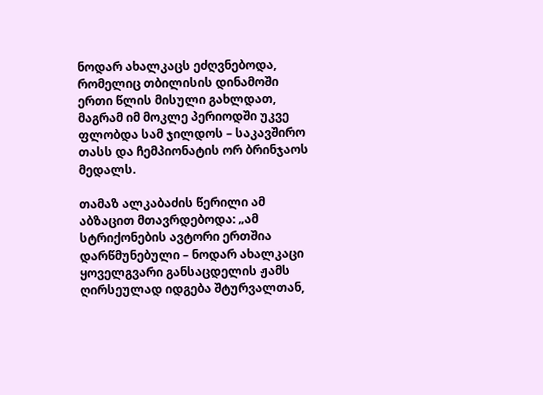ნოდარ ახალკაცს ეძღვნებოდა, რომელიც თბილისის დინამოში ერთი წლის მისული გახლდათ, მაგრამ იმ მოკლე პერიოდში უკვე ფლობდა სამ ჯილდოს – საკავშირო თასს და ჩემპიონატის ორ ბრინჯაოს მედალს.

თამაზ ალკაბაძის წერილი ამ აბზაცით მთავრდებოდა: „ამ სტრიქონების ავტორი ერთშია დარწმუნებული – ნოდარ ახალკაცი ყოველგვარი განსაცდელის ჟამს ღირსეულად იდგება შტურვალთან,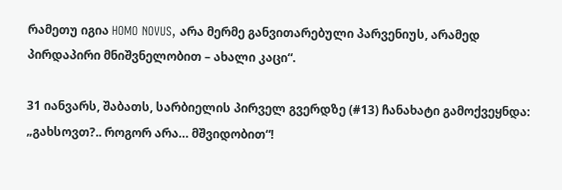რამეთუ იგია HOMO NOVUS, არა მერმე განვითარებული პარვენიუს, არამედ პირდაპირი მნიშვნელობით – ახალი კაცი“.

31 იანვარს, შაბათს, სარბიელის პირველ გვერდზე (#13) ჩანახატი გამოქვეყნდა: „გახსოვთ?.. როგორ არა… მშვიდობით“!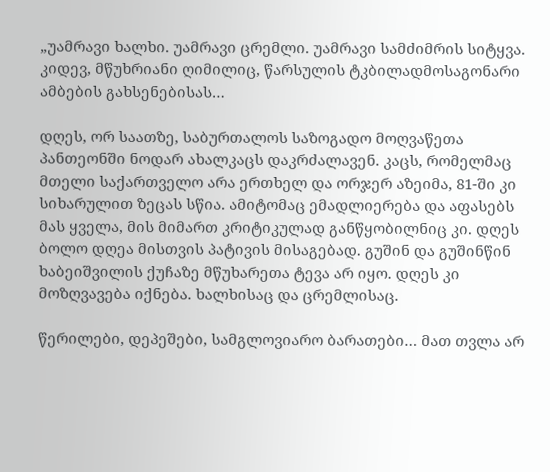„უამრავი ხალხი. უამრავი ცრემლი. უამრავი სამძიმრის სიტყვა. კიდევ, მწუხრიანი ღიმილიც, წარსულის ტკბილადმოსაგონარი ამბების გახსენებისას…

დღეს, ორ საათზე, საბურთალოს საზოგადო მოღვაწეთა პანთეონში ნოდარ ახალკაცს დაკრძალავენ. კაცს, რომელმაც მთელი საქართველო არა ერთხელ და ორჯერ აზეიმა, 81-ში კი სიხარულით ზეცას სწია. ამიტომაც ემადლიერება და აფასებს მას ყველა, მის მიმართ კრიტიკულად განწყობილნიც კი. დღეს ბოლო დღეა მისთვის პატივის მისაგებად. გუშინ და გუშინწინ ხაბეიშვილის ქუჩაზე მწუხარეთა ტევა არ იყო. დღეს კი მოზღვავება იქნება. ხალხისაც და ცრემლისაც.

წერილები, დეპეშები, სამგლოვიარო ბარათები… მათ თვლა არ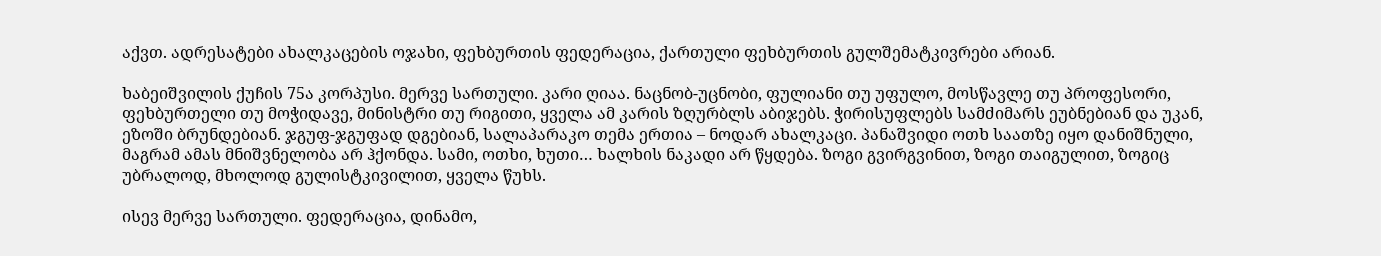აქვთ. ადრესატები ახალკაცების ოჯახი, ფეხბურთის ფედერაცია, ქართული ფეხბურთის გულშემატკივრები არიან.

ხაბეიშვილის ქუჩის 75ა კორპუსი. მერვე სართული. კარი ღიაა. ნაცნობ-უცნობი, ფულიანი თუ უფულო, მოსწავლე თუ პროფესორი, ფეხბურთელი თუ მოჭიდავე, მინისტრი თუ რიგითი, ყველა ამ კარის ზღურბლს აბიჯებს. ჭირისუფლებს სამძიმარს ეუბნებიან და უკან, ეზოში ბრუნდებიან. ჯგუფ-ჯგუფად დგებიან, სალაპარაკო თემა ერთია – ნოდარ ახალკაცი. პანაშვიდი ოთხ საათზე იყო დანიშნული, მაგრამ ამას მნიშვნელობა არ ჰქონდა. სამი, ოთხი, ხუთი… ხალხის ნაკადი არ წყდება. ზოგი გვირგვინით, ზოგი თაიგულით, ზოგიც უბრალოდ, მხოლოდ გულისტკივილით, ყველა წუხს.

ისევ მერვე სართული. ფედერაცია, დინამო,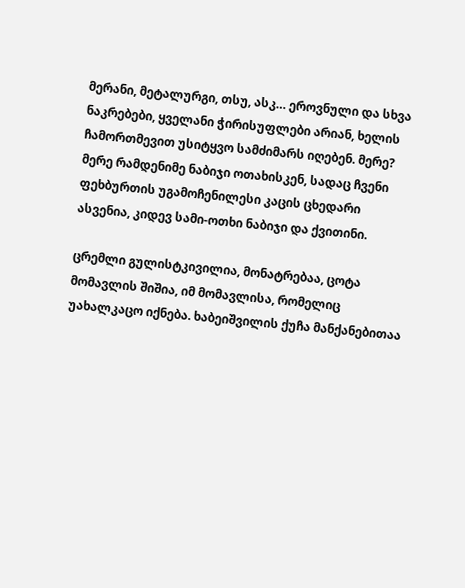მერანი, მეტალურგი, თსუ, ასკ… ეროვნული და სხვა ნაკრებები, ყველანი ჭირისუფლები არიან, ხელის ჩამორთმევით უსიტყვო სამძიმარს იღებენ. მერე? მერე რამდენიმე ნაბიჯი ოთახისკენ, სადაც ჩვენი ფეხბურთის უგამოჩენილესი კაცის ცხედარი ასვენია, კიდევ სამი-ოთხი ნაბიჯი და ქვითინი.

ცრემლი გულისტკივილია, მონატრებაა, ცოტა მომავლის შიშია, იმ მომავლისა, რომელიც უახალკაცო იქნება. ხაბეიშვილის ქუჩა მანქანებითაა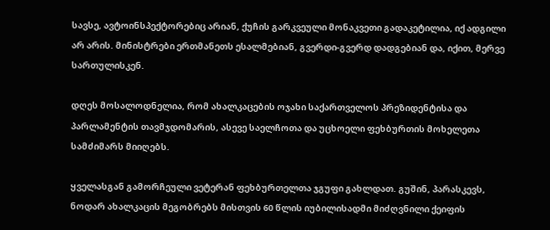სავსე, ავტოინსპექტორებიც არიან, ქუჩის გარკვეული მონაკვეთი გადაკეტილია, იქ ადგილი არ არის. მინისტრები ერთმანეთს ესალმებიან, გვერდი-გვერდ დადგებიან და, იქით, მერვე სართულისკენ.

დღეს მოსალოდნელია, რომ ახალკაცების ოჯახი საქართველოს პრეზიდენტისა და პარლამენტის თავმჯდომარის, ასევე საელჩოთა და უცხოელი ფეხბურთის მოხელეთა სამძიმარს მიიღებს.

ყველასგან გამორჩეული ვეტერან ფეხბურთელთა ჯგუფი გახლდათ. გუშინ, პარასკევს, ნოდარ ახალკაცის მეგობრებს მისთვის 60 წლის იუბილისადმი მიძღვნილი ქეიფის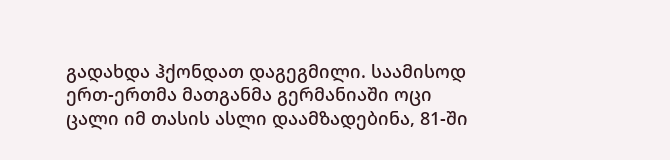გადახდა ჰქონდათ დაგეგმილი. საამისოდ ერთ-ერთმა მათგანმა გერმანიაში ოცი ცალი იმ თასის ასლი დაამზადებინა, 81-ში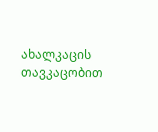ახალკაცის თავკაცობით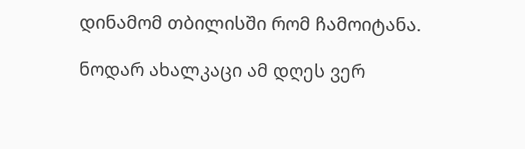დინამომ თბილისში რომ ჩამოიტანა.

ნოდარ ახალკაცი ამ დღეს ვერ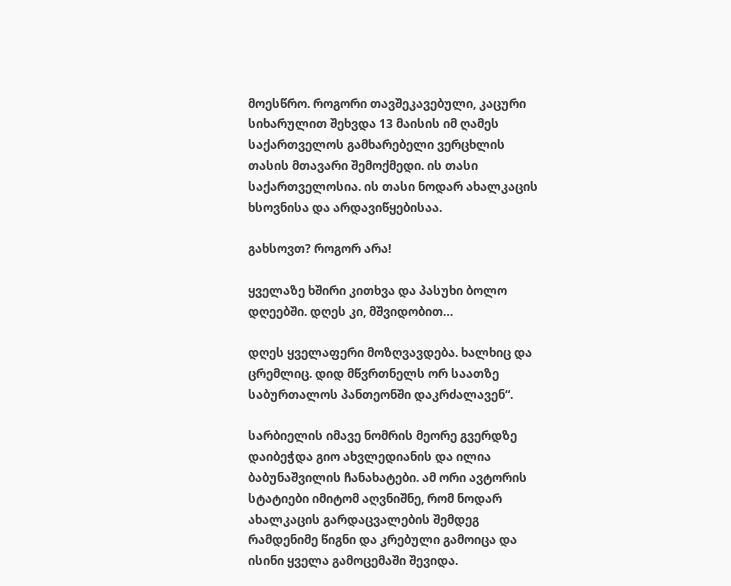მოესწრო. როგორი თავშეკავებული, კაცური სიხარულით შეხვდა 13 მაისის იმ ღამეს საქართველოს გამხარებელი ვერცხლის თასის მთავარი შემოქმედი. ის თასი საქართველოსია. ის თასი ნოდარ ახალკაცის ხსოვნისა და არდავიწყებისაა.

გახსოვთ? როგორ არა!

ყველაზე ხშირი კითხვა და პასუხი ბოლო დღეებში. დღეს კი, მშვიდობით…

დღეს ყველაფერი მოზღვავდება. ხალხიც და ცრემლიც. დიდ მწვრთნელს ორ საათზე საბურთალოს პანთეონში დაკრძალავენ“.

სარბიელის იმავე ნომრის მეორე გვერდზე დაიბეჭდა გიო ახვლედიანის და ილია ბაბუნაშვილის ჩანახატები. ამ ორი ავტორის სტატიები იმიტომ აღვნიშნე, რომ ნოდარ ახალკაცის გარდაცვალების შემდეგ რამდენიმე წიგნი და კრებული გამოიცა და ისინი ყველა გამოცემაში შევიდა.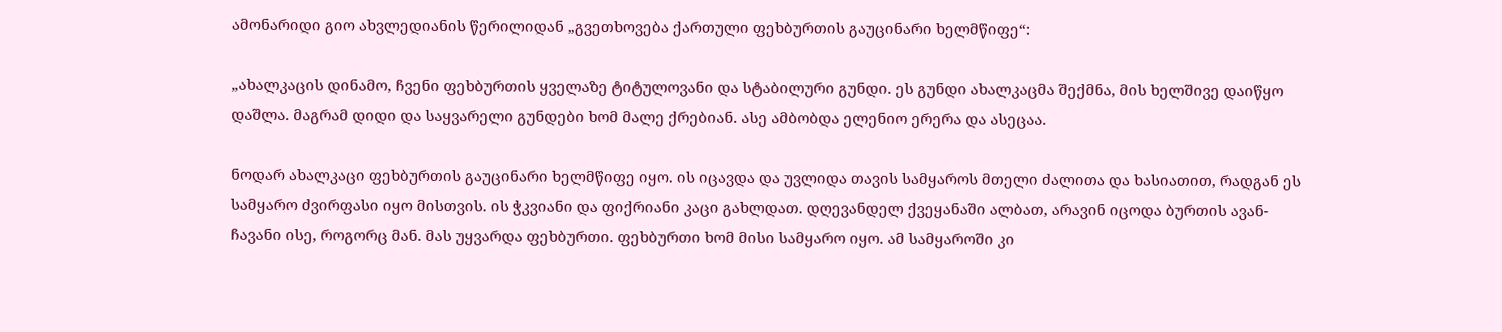ამონარიდი გიო ახვლედიანის წერილიდან „გვეთხოვება ქართული ფეხბურთის გაუცინარი ხელმწიფე“:

„ახალკაცის დინამო, ჩვენი ფეხბურთის ყველაზე ტიტულოვანი და სტაბილური გუნდი. ეს გუნდი ახალკაცმა შექმნა, მის ხელშივე დაიწყო დაშლა. მაგრამ დიდი და საყვარელი გუნდები ხომ მალე ქრებიან. ასე ამბობდა ელენიო ერერა და ასეცაა.

ნოდარ ახალკაცი ფეხბურთის გაუცინარი ხელმწიფე იყო. ის იცავდა და უვლიდა თავის სამყაროს მთელი ძალითა და ხასიათით, რადგან ეს სამყარო ძვირფასი იყო მისთვის. ის ჭკვიანი და ფიქრიანი კაცი გახლდათ. დღევანდელ ქვეყანაში ალბათ, არავინ იცოდა ბურთის ავან-ჩავანი ისე, როგორც მან. მას უყვარდა ფეხბურთი. ფეხბურთი ხომ მისი სამყარო იყო. ამ სამყაროში კი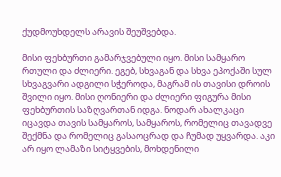ქუდმოუხდელს არავის შეუშვებდა.

მისი ფეხბურთი გამარჯვებული იყო. მისი სამყარო რთული და ძლიერი. ეგებ, სხვაგან და სხვა ეპოქაში სულ სხვაგვარი ადგილი სჭეროდა, მაგრამ ის თავისი დროის შვილი იყო. მისი ღონიერი და ძლიერი ფიგურა მისი ფეხბურთის საზღვართან იდგა. ნოდარ ახალკაცი იცავდა თავის სამყაროს, სამყაროს, რომელიც თავადვე შექმნა და რომელიც გასაოცრად და ჩუმად უყვარდა. აკი არ იყო ლამაზი სიტყვების, მოხდენილი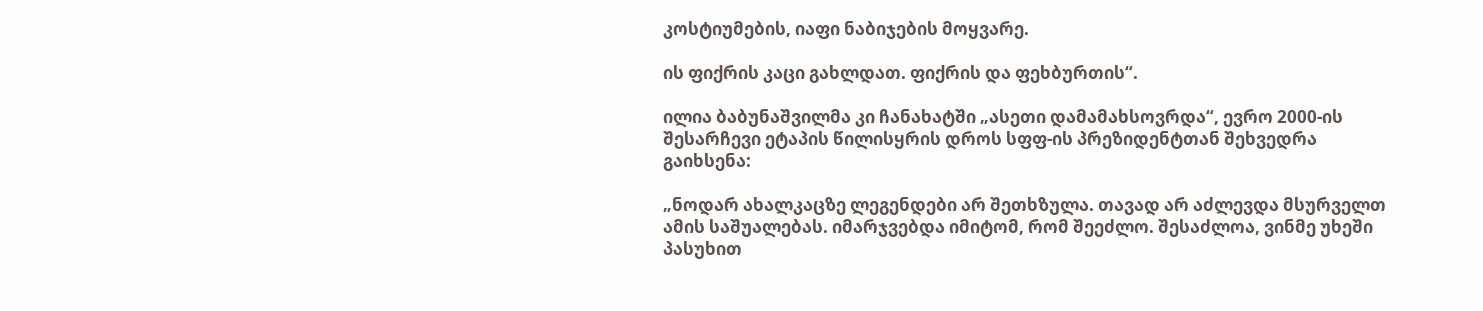კოსტიუმების, იაფი ნაბიჯების მოყვარე.

ის ფიქრის კაცი გახლდათ. ფიქრის და ფეხბურთის“.

ილია ბაბუნაშვილმა კი ჩანახატში „ასეთი დამამახსოვრდა“, ევრო 2000-ის შესარჩევი ეტაპის წილისყრის დროს სფფ-ის პრეზიდენტთან შეხვედრა გაიხსენა:

„ნოდარ ახალკაცზე ლეგენდები არ შეთხზულა. თავად არ აძლევდა მსურველთ ამის საშუალებას. იმარჯვებდა იმიტომ, რომ შეეძლო. შესაძლოა, ვინმე უხეში პასუხით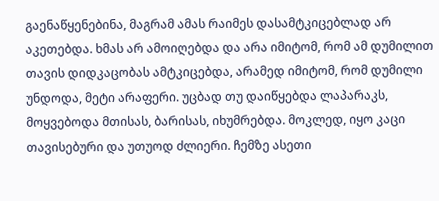გაენაწყენებინა, მაგრამ ამას რაიმეს დასამტკიცებლად არ აკეთებდა. ხმას არ ამოიღებდა და არა იმიტომ, რომ ამ დუმილით თავის დიდკაცობას ამტკიცებდა, არამედ იმიტომ, რომ დუმილი უნდოდა, მეტი არაფერი. უცბად თუ დაიწყებდა ლაპარაკს, მოყვებოდა მთისას, ბარისას, იხუმრებდა. მოკლედ, იყო კაცი თავისებური და უთუოდ ძლიერი. ჩემზე ასეთი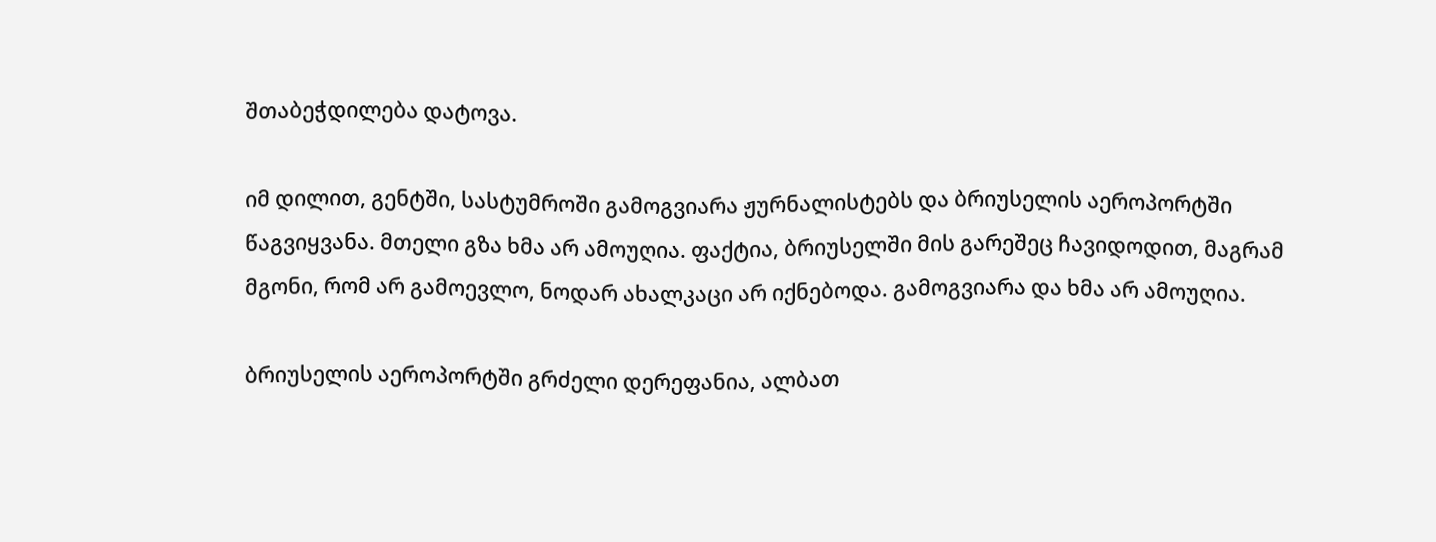შთაბეჭდილება დატოვა.

იმ დილით, გენტში, სასტუმროში გამოგვიარა ჟურნალისტებს და ბრიუსელის აეროპორტში წაგვიყვანა. მთელი გზა ხმა არ ამოუღია. ფაქტია, ბრიუსელში მის გარეშეც ჩავიდოდით, მაგრამ მგონი, რომ არ გამოევლო, ნოდარ ახალკაცი არ იქნებოდა. გამოგვიარა და ხმა არ ამოუღია.

ბრიუსელის აეროპორტში გრძელი დერეფანია, ალბათ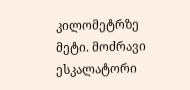კილომეტრზე მეტი. მოძრავი ესკალატორი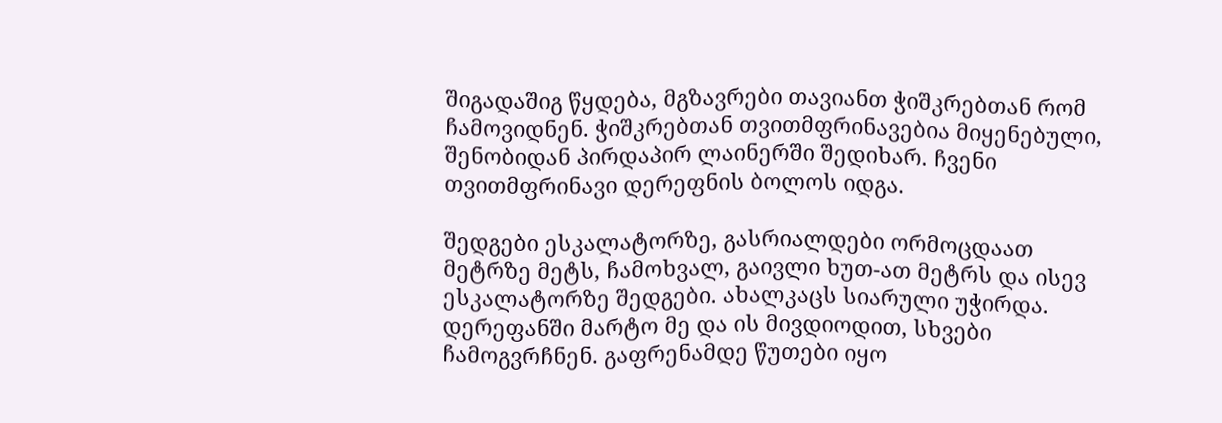შიგადაშიგ წყდება, მგზავრები თავიანთ ჭიშკრებთან რომ ჩამოვიდნენ. ჭიშკრებთან თვითმფრინავებია მიყენებული, შენობიდან პირდაპირ ლაინერში შედიხარ. ჩვენი თვითმფრინავი დერეფნის ბოლოს იდგა.

შედგები ესკალატორზე, გასრიალდები ორმოცდაათ მეტრზე მეტს, ჩამოხვალ, გაივლი ხუთ-ათ მეტრს და ისევ ესკალატორზე შედგები. ახალკაცს სიარული უჭირდა. დერეფანში მარტო მე და ის მივდიოდით, სხვები ჩამოგვრჩნენ. გაფრენამდე წუთები იყო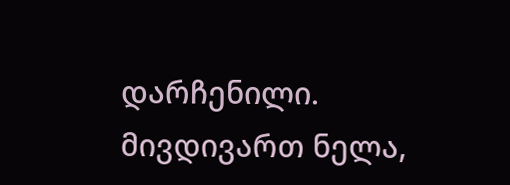დარჩენილი. მივდივართ ნელა,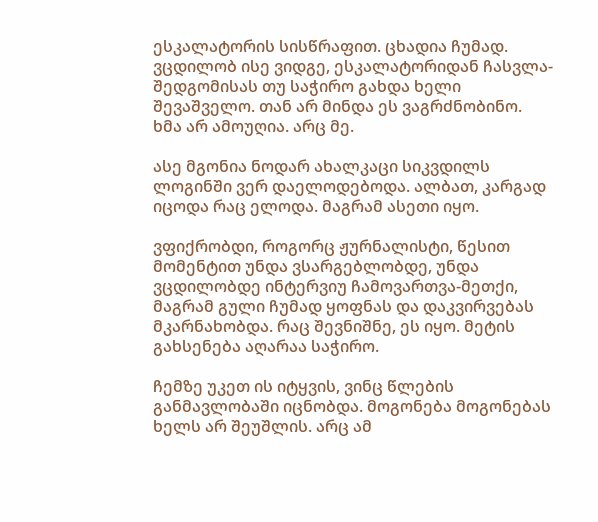ესკალატორის სისწრაფით. ცხადია ჩუმად. ვცდილობ ისე ვიდგე, ესკალატორიდან ჩასვლა-შედგომისას თუ საჭირო გახდა ხელი შევაშველო. თან არ მინდა ეს ვაგრძნობინო. ხმა არ ამოუღია. არც მე.

ასე მგონია ნოდარ ახალკაცი სიკვდილს ლოგინში ვერ დაელოდებოდა. ალბათ, კარგად იცოდა რაც ელოდა. მაგრამ ასეთი იყო.

ვფიქრობდი, როგორც ჟურნალისტი, წესით მომენტით უნდა ვსარგებლობდე, უნდა ვცდილობდე ინტერვიუ ჩამოვართვა-მეთქი, მაგრამ გული ჩუმად ყოფნას და დაკვირვებას მკარნახობდა. რაც შევნიშნე, ეს იყო. მეტის გახსენება აღარაა საჭირო.

ჩემზე უკეთ ის იტყვის, ვინც წლების განმავლობაში იცნობდა. მოგონება მოგონებას ხელს არ შეუშლის. არც ამ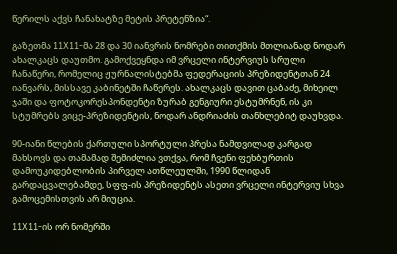წერილს აქვს ჩანახატზე მეტის პრეტენზია“.

გაზეთმა 11X11-მა 28 და 30 იანვრის ნომრები თითქმის მთლიანად ნოდარ ახალკაცს დაუთმო. გამოქვეყნდა იმ ვრცელი ინტერვიუს სრული ჩანაწერი, რომელიც ჟურნალისტებმა ფედერაციის პრეზიდენტთან 24 იანვარს, მისსავე კაბინეტში ჩაწერეს. ახალკაცს დავით ცაბაძე, მიხეილ ჯაში და ფოტოკორესპონდენტი ზურაბ გენგიური ესტუმრნენ, ის კი სტუმრებს ვიცე-პრეზიდენტის, ნოდარ ანდრიაძის თანხლებიტ დაუხვდა.

90-იანი წლების ქართული სპორტული პრესა ნამდვილად კარგად მახსოვს და თამამად შემიძლია ვთქვა, რომ ჩვენი ფეხბურთის დამოუკიდებლობის პირველ ათწლეულში, 1990 წლიდან გარდაცვალებამდე, სფფ-ის პრეზიდენტს ასეთი ვრცელი ინტერვიუ სხვა გამოცემისთვის არ მიუცია.

11X11-ის ორ ნომერში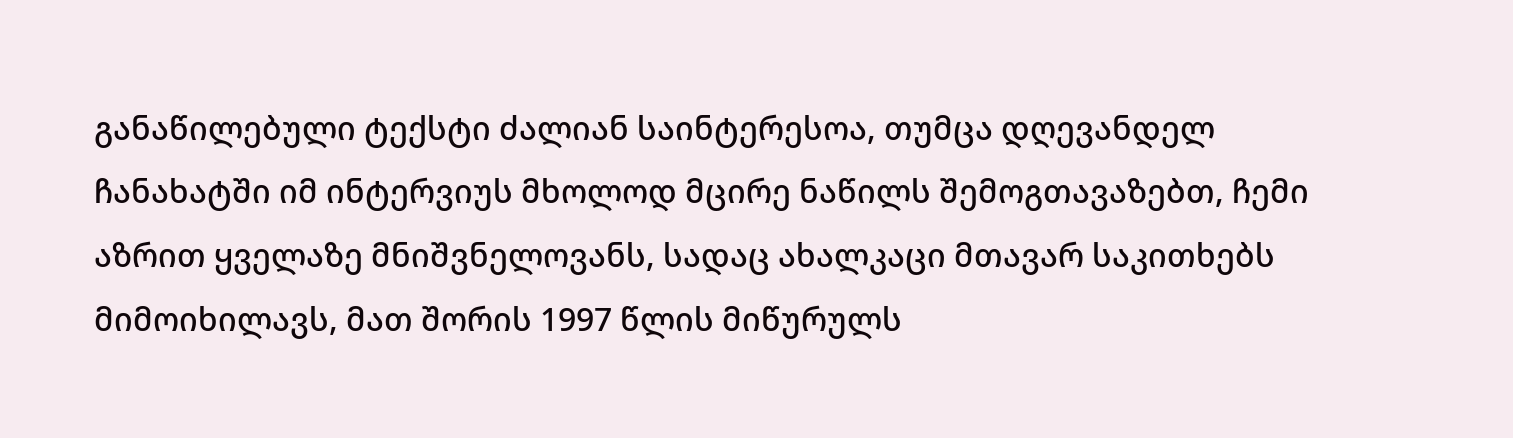განაწილებული ტექსტი ძალიან საინტერესოა, თუმცა დღევანდელ ჩანახატში იმ ინტერვიუს მხოლოდ მცირე ნაწილს შემოგთავაზებთ, ჩემი აზრით ყველაზე მნიშვნელოვანს, სადაც ახალკაცი მთავარ საკითხებს მიმოიხილავს, მათ შორის 1997 წლის მიწურულს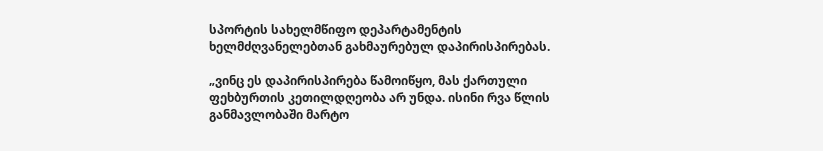სპორტის სახელმწიფო დეპარტამენტის ხელმძღვანელებთან გახმაურებულ დაპირისპირებას.

„ვინც ეს დაპირისპირება წამოიწყო, მას ქართული ფეხბურთის კეთილდღეობა არ უნდა. ისინი რვა წლის განმავლობაში მარტო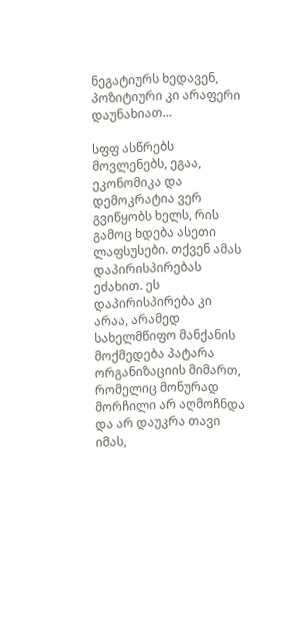ნეგატიურს ხედავენ, პოზიტიური კი არაფერი დაუნახიათ…

სფფ ასწრებს მოვლენებს, ეგაა, ეკონომიკა და დემოკრატია ვერ გვიწყობს ხელს, რის გამოც ხდება ასეთი ლაფსუსები. თქვენ ამას დაპირისპირებას ეძახით. ეს დაპირისპირება კი არაა, არამედ სახელმწიფო მანქანის მოქმედება პატარა ორგანიზაციის მიმართ, რომელიც მონურად მორჩილი არ აღმოჩნდა და არ დაუკრა თავი იმას,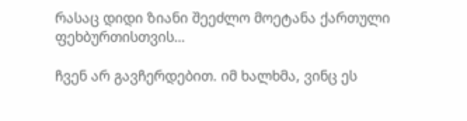რასაც დიდი ზიანი შეეძლო მოეტანა ქართული ფეხბურთისთვის…

ჩვენ არ გავჩერდებით. იმ ხალხმა, ვინც ეს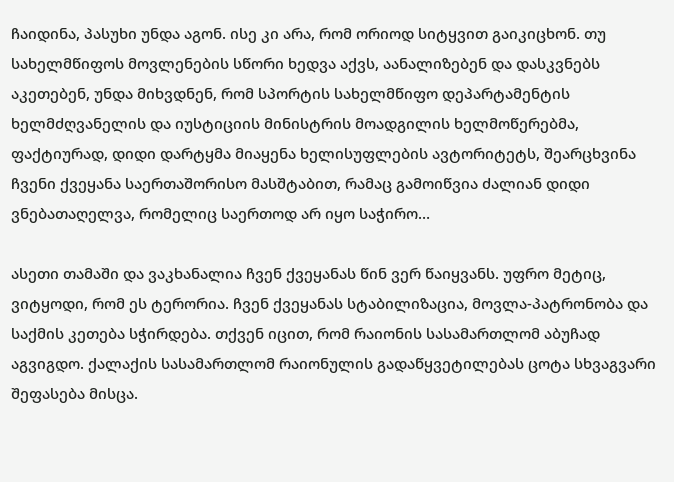ჩაიდინა, პასუხი უნდა აგონ. ისე კი არა, რომ ორიოდ სიტყვით გაიკიცხონ. თუ სახელმწიფოს მოვლენების სწორი ხედვა აქვს, აანალიზებენ და დასკვნებს აკეთებენ, უნდა მიხვდნენ, რომ სპორტის სახელმწიფო დეპარტამენტის ხელმძღვანელის და იუსტიციის მინისტრის მოადგილის ხელმოწერებმა, ფაქტიურად, დიდი დარტყმა მიაყენა ხელისუფლების ავტორიტეტს, შეარცხვინა ჩვენი ქვეყანა საერთაშორისო მასშტაბით, რამაც გამოიწვია ძალიან დიდი ვნებათაღელვა, რომელიც საერთოდ არ იყო საჭირო…

ასეთი თამაში და ვაკხანალია ჩვენ ქვეყანას წინ ვერ წაიყვანს. უფრო მეტიც, ვიტყოდი, რომ ეს ტერორია. ჩვენ ქვეყანას სტაბილიზაცია, მოვლა-პატრონობა და საქმის კეთება სჭირდება. თქვენ იცით, რომ რაიონის სასამართლომ აბუჩად აგვიგდო. ქალაქის სასამართლომ რაიონულის გადაწყვეტილებას ცოტა სხვაგვარი შეფასება მისცა.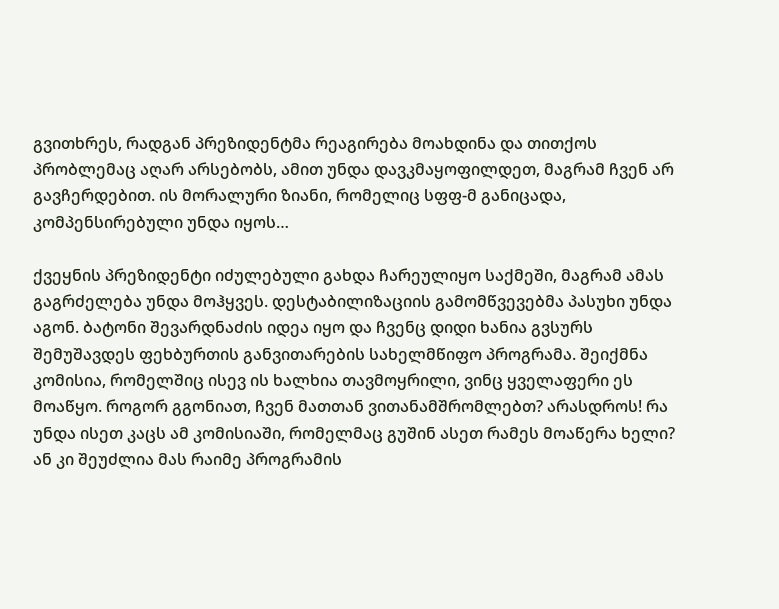გვითხრეს, რადგან პრეზიდენტმა რეაგირება მოახდინა და თითქოს პრობლემაც აღარ არსებობს, ამით უნდა დავკმაყოფილდეთ, მაგრამ ჩვენ არ გავჩერდებით. ის მორალური ზიანი, რომელიც სფფ-მ განიცადა, კომპენსირებული უნდა იყოს…

ქვეყნის პრეზიდენტი იძულებული გახდა ჩარეულიყო საქმეში, მაგრამ ამას გაგრძელება უნდა მოჰყვეს. დესტაბილიზაციის გამომწვევებმა პასუხი უნდა აგონ. ბატონი შევარდნაძის იდეა იყო და ჩვენც დიდი ხანია გვსურს შემუშავდეს ფეხბურთის განვითარების სახელმწიფო პროგრამა. შეიქმნა კომისია, რომელშიც ისევ ის ხალხია თავმოყრილი, ვინც ყველაფერი ეს მოაწყო. როგორ გგონიათ, ჩვენ მათთან ვითანამშრომლებთ? არასდროს! რა უნდა ისეთ კაცს ამ კომისიაში, რომელმაც გუშინ ასეთ რამეს მოაწერა ხელი? ან კი შეუძლია მას რაიმე პროგრამის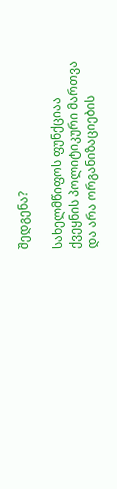შედგენა?

სახელმწიფოს ფუნქციაა ქვეყნის პოლიტიკური მართვა და არა ორგანიზაციების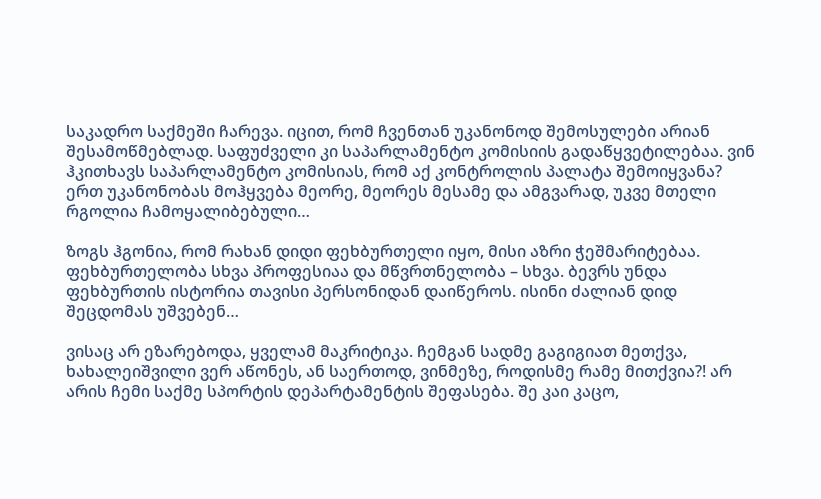საკადრო საქმეში ჩარევა. იცით, რომ ჩვენთან უკანონოდ შემოსულები არიან შესამოწმებლად. საფუძველი კი საპარლამენტო კომისიის გადაწყვეტილებაა. ვინ ჰკითხავს საპარლამენტო კომისიას, რომ აქ კონტროლის პალატა შემოიყვანა? ერთ უკანონობას მოჰყვება მეორე, მეორეს მესამე და ამგვარად, უკვე მთელი რგოლია ჩამოყალიბებული…

ზოგს ჰგონია, რომ რახან დიდი ფეხბურთელი იყო, მისი აზრი ჭეშმარიტებაა. ფეხბურთელობა სხვა პროფესიაა და მწვრთნელობა – სხვა. ბევრს უნდა ფეხბურთის ისტორია თავისი პერსონიდან დაიწეროს. ისინი ძალიან დიდ შეცდომას უშვებენ…

ვისაც არ ეზარებოდა, ყველამ მაკრიტიკა. ჩემგან სადმე გაგიგიათ მეთქვა, ხახალეიშვილი ვერ აწონეს, ან საერთოდ, ვინმეზე, როდისმე რამე მითქვია?! არ არის ჩემი საქმე სპორტის დეპარტამენტის შეფასება. შე კაი კაცო,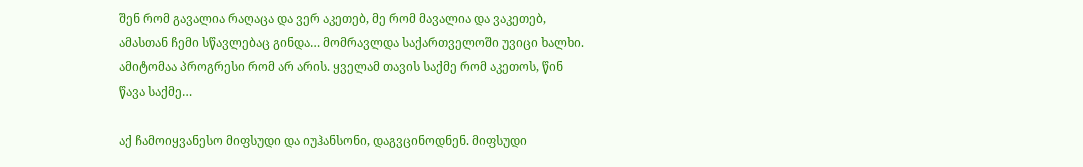შენ რომ გავალია რაღაცა და ვერ აკეთებ, მე რომ მავალია და ვაკეთებ, ამასთან ჩემი სწავლებაც გინდა… მომრავლდა საქართველოში უვიცი ხალხი. ამიტომაა პროგრესი რომ არ არის. ყველამ თავის საქმე რომ აკეთოს, წინ წავა საქმე…

აქ ჩამოიყვანესო მიფსუდი და იუჰანსონი, დაგვცინოდნენ. მიფსუდი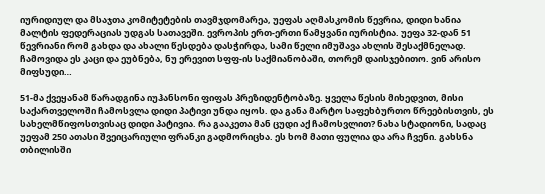იურიდიულ და მსაჯთა კომიტეტების თავმჯდომარეა, უეფას აღმასკომის წევრია, დიდი ხანია მალტის ფედერაციას უდგას სათავეში. ევროპის ერთ-ერთი წამყვანი იურისტია. უეფა 32-დან 51 წევრიანი რომ გახდა და ახალი წესდება დასჭირდა, სამი წელი იმუშავა ახლის შესაქმნელად. ჩამოვიდა ეს კაცი და ეუბნება, ნუ ერევით სფფ-ის საქმიანობაში, თორემ დაისჯებითო. ვინ არისო მიფსუდი…

51-მა ქვეყანამ წარადგინა იუჰანსონი ფიფას პრეზიდენტობაზე. ყველა წესის მიხედვით, მისი საქართველოში ჩამოსვლა დიდი პატივი უნდა იყოს. და განა მარტო საფეხბურთო წრეებისთვის, ეს სახელმწიფოსთვისაც დიდი პატივია. რა გააკეთა მან ცუდი აქ ჩამოსვლით? ნახა სტადიონი, სადაც უეფამ 250 ათასი შვეიცარიული ფრანკი გადმორიცხა. ეს ხომ მათი ფულია და არა ჩვენი. გახსნა თბილისში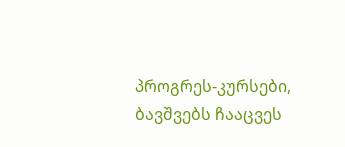პროგრეს-კურსები, ბავშვებს ჩააცვეს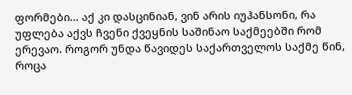ფორმები… აქ კი დასცინიან, ვინ არის იუჰანსონი, რა უფლება აქვს ჩვენი ქვეყნის საშინაო საქმეებში რომ ერევაო. როგორ უნდა წავიდეს საქართველოს საქმე წინ, როცა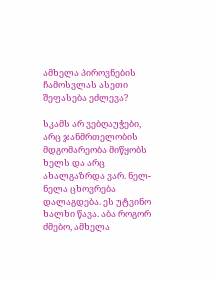ამხელა პიროვნების ჩამოსვლას ასეთი შეფასება ეძლევა?

სკამს არ ვებღაუჭები, არც ჯანმრთელობის მდგომარეობა მიწყობს ხელს და არც ახალგაზრდა ვარ. ნელ-ნელა ცხოვრება დალაგდება. ეს უტვინო ხალხი წავა. აბა როგორ ძმებო, ამხელა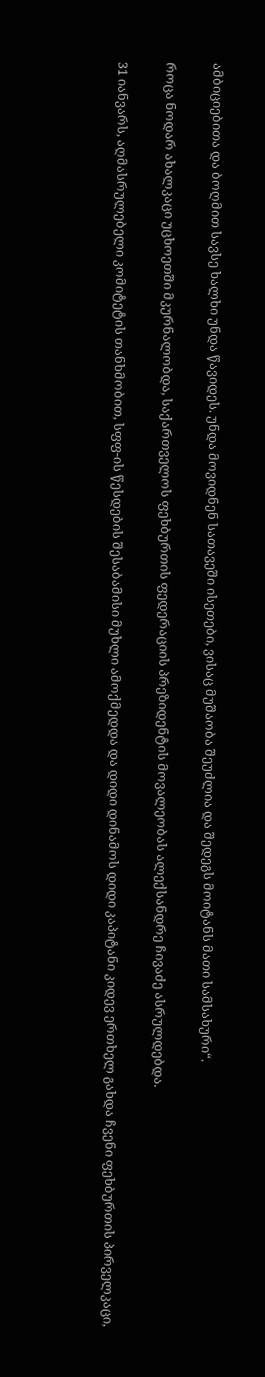ამბიციებითა და ბოღმით სავსე ხალხი უნდა წავიდეს. უნდა მოვიდნენ სათავეში ისეთები, ვისაც მუშაობა შეუძლია და შედეგს მოიტანს მათი სამსახური“.

როცა ნოდარ ახალკაცი უცხოეთში მკურნალობდა, საქართველოს ფეხბურთის ფედერაციის პრეზიდენტის მოვალეობას ალექსანდრე ჩივაძე ასრულდებდა.

31 იანვარს, აღმასრულებელი კომიტეტის თანხმობით, სფფ-ის წესდების შესაბამისი მუხლი ამოქმედდა და დიდი დინამოს დიდი კაპიტანი კიდევ ერთხელ გახდა ჩვენი ფეხბურთის პირველკაცი,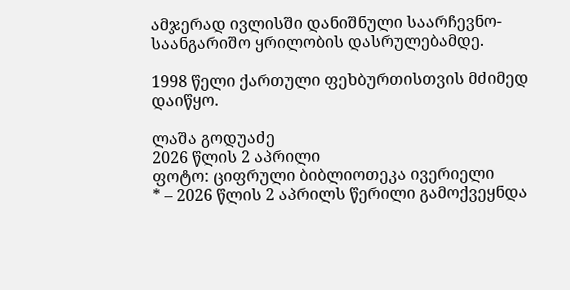ამჯერად ივლისში დანიშნული საარჩევნო-საანგარიშო ყრილობის დასრულებამდე.

1998 წელი ქართული ფეხბურთისთვის მძიმედ დაიწყო.

ლაშა გოდუაძე
2026 წლის 2 აპრილი
ფოტო: ციფრული ბიბლიოთეკა ივერიელი
* – 2026 წლის 2 აპრილს წერილი გამოქვეყნდა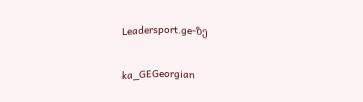Leadersport.ge-ზე

ka_GEGeorgian